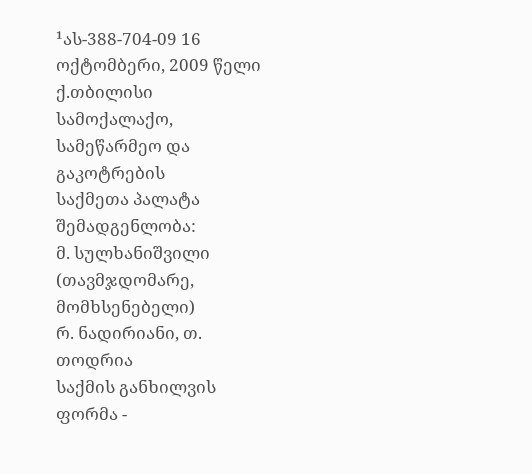¹ას-388-704-09 16 ოქტომბერი, 2009 წელი
ქ.თბილისი
სამოქალაქო, სამეწარმეო და გაკოტრების
საქმეთა პალატა
შემადგენლობა:
მ. სულხანიშვილი (თავმჯდომარე, მომხსენებელი)
რ. ნადირიანი, თ. თოდრია
საქმის განხილვის ფორმა -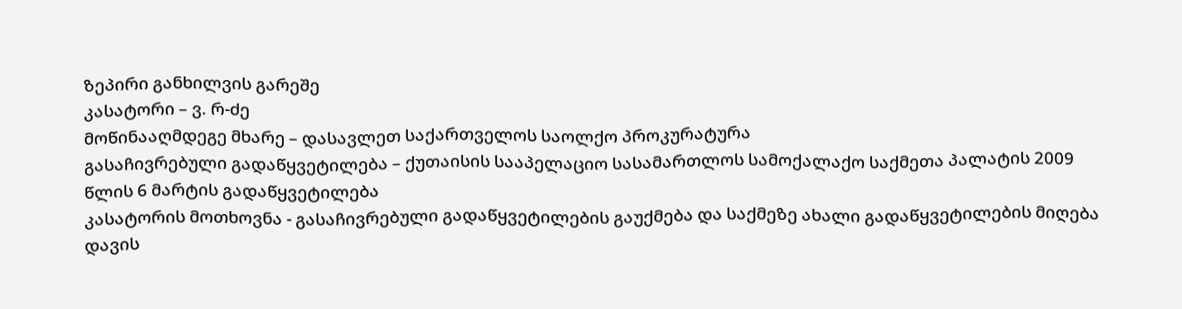ზეპირი განხილვის გარეშე
კასატორი – ვ. რ-ძე
მოწინააღმდეგე მხარე – დასავლეთ საქართველოს საოლქო პროკურატურა
გასაჩივრებული გადაწყვეტილება – ქუთაისის სააპელაციო სასამართლოს სამოქალაქო საქმეთა პალატის 2009 წლის 6 მარტის გადაწყვეტილება
კასატორის მოთხოვნა - გასაჩივრებული გადაწყვეტილების გაუქმება და საქმეზე ახალი გადაწყვეტილების მიღება
დავის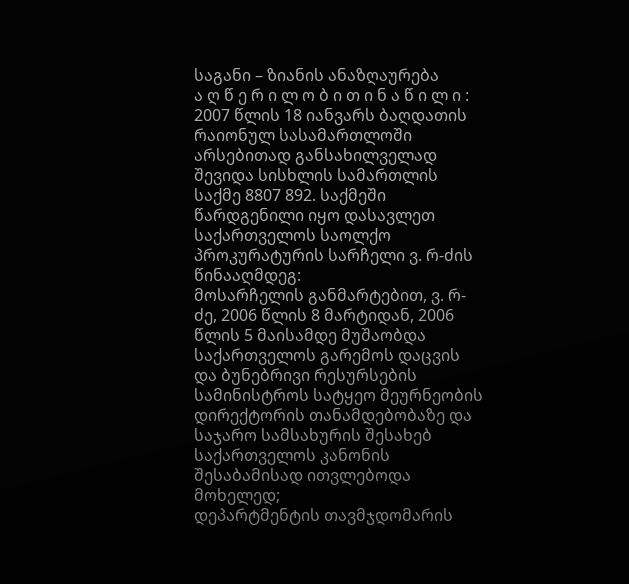საგანი – ზიანის ანაზღაურება
ა ღ წ ე რ ი ლ ო ბ ი თ ი ნ ა წ ი ლ ი :
2007 წლის 18 იანვარს ბაღდათის რაიონულ სასამართლოში არსებითად განსახილველად შევიდა სისხლის სამართლის საქმე 8807 892. საქმეში წარდგენილი იყო დასავლეთ საქართველოს საოლქო პროკურატურის სარჩელი ვ. რ-ძის წინააღმდეგ:
მოსარჩელის განმარტებით, ვ. რ-ძე, 2006 წლის 8 მარტიდან, 2006 წლის 5 მაისამდე მუშაობდა საქართველოს გარემოს დაცვის და ბუნებრივი რესურსების სამინისტროს სატყეო მეურნეობის დირექტორის თანამდებობაზე და საჯარო სამსახურის შესახებ საქართველოს კანონის შესაბამისად ითვლებოდა მოხელედ;
დეპარტმენტის თავმჯდომარის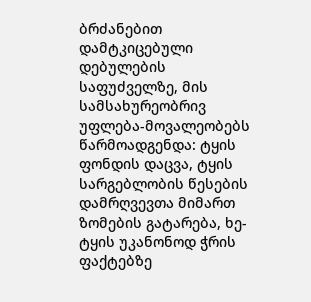ბრძანებით დამტკიცებული დებულების საფუძველზე, მის სამსახურეობრივ უფლება-მოვალეობებს წარმოადგენდა: ტყის ფონდის დაცვა, ტყის სარგებლობის წესების დამრღვევთა მიმართ ზომების გატარება, ხე-ტყის უკანონოდ ჭრის ფაქტებზე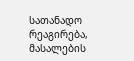სათანადო რეაგირება, მასალების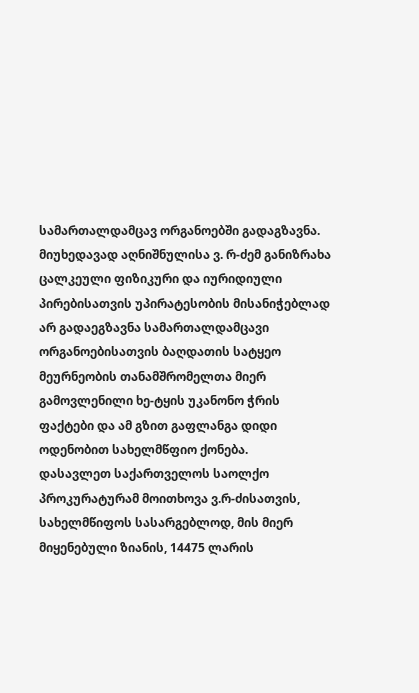სამართალდამცავ ორგანოებში გადაგზავნა.
მიუხედავად აღნიშნულისა ვ. რ-ძემ განიზრახა ცალკეული ფიზიკური და იურიდიული პირებისათვის უპირატესობის მისანიჭებლად არ გადაეგზავნა სამართალდამცავი ორგანოებისათვის ბაღდათის სატყეო მეურნეობის თანამშრომელთა მიერ გამოვლენილი ხე-ტყის უკანონო ჭრის ფაქტები და ამ გზით გაფლანგა დიდი ოდენობით სახელმწფიო ქონება.
დასავლეთ საქართველოს საოლქო პროკურატურამ მოითხოვა ვ.რ-ძისათვის, სახელმწიფოს სასარგებლოდ, მის მიერ მიყენებული ზიანის, 14475 ლარის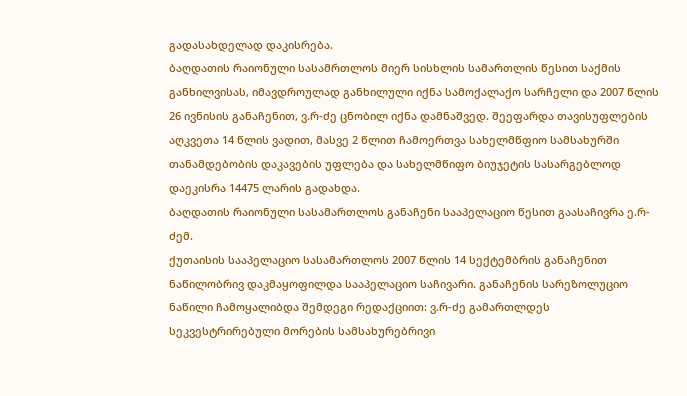გადასახდელად დაკისრება.
ბაღდათის რაიონული სასამრთლოს მიერ სისხლის სამართლის წესით საქმის განხილვისას, იმავდროულად განხილული იქნა სამოქალაქო სარჩელი და 2007 წლის 26 ივნისის განაჩენით, ვ.რ-ძე ცნობილ იქნა დამნაშვედ. შეეფარდა თავისუფლების აღკვეთა 14 წლის ვადით, მასვე 2 წლით ჩამოერთვა სახელმწფიო სამსახურში თანამდებობის დაკავების უფლება და სახელმწიფო ბიუჯეტის სასარგებლოდ დაეკისრა 14475 ლარის გადახდა.
ბაღდათის რაიონული სასამართლოს განაჩენი სააპელაციო წესით გაასაჩივრა ე.რ-ძემ.
ქუთაისის სააპელაციო სასამართლოს 2007 წლის 14 სექტემბრის განაჩენით ნაწილობრივ დაკმაყოფილდა სააპელაციო საჩივარი. განაჩენის სარეზოლუციო ნაწილი ჩამოყალიბდა შემდეგი რედაქციით: ვ.რ-ძე გამართლდეს სეკვესტრირებული მორების სამსახურებრივი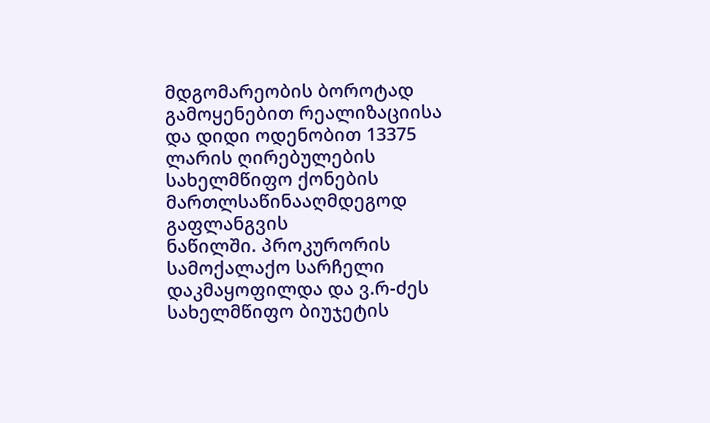მდგომარეობის ბოროტად გამოყენებით რეალიზაციისა და დიდი ოდენობით 13375 ლარის ღირებულების სახელმწიფო ქონების მართლსაწინააღმდეგოდ გაფლანგვის
ნაწილში. პროკურორის სამოქალაქო სარჩელი დაკმაყოფილდა და ვ.რ-ძეს სახელმწიფო ბიუჯეტის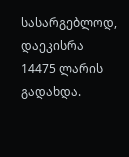სასარგებლოდ, დაეკისრა 14475 ლარის გადახდა.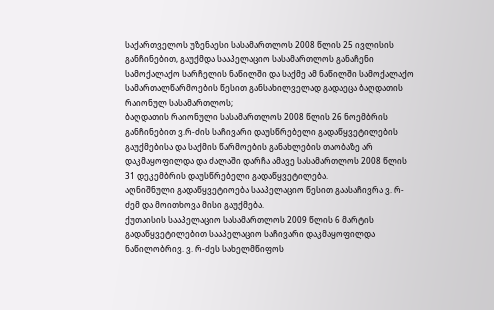საქართველოს უზენაესი სასამართლოს 2008 წლის 25 ივლისის განჩინებით, გაუქმდა სააპელაციო სასამართლოს განაჩენი სამოქალაქო სარჩელის ნაწილში და საქმე ამ ნაწილში სამოქალაქო სამართალწარმოების წესით განსახილველად გადაეცა ბაღდათის რაიონულ სასამართლოს;
ბაღდათის რაიონული სასამართლოს 2008 წლის 26 ნოემბრის განჩინებით ვ.რ-ძის საჩივარი დაუსწრებელი გადაწყვეტილების გაუქმებისა და საქმის წარმოების განახლების თაობაზე არ დაკმაყოფილდა და ძალაში დარჩა ამავე სასამართლოს 2008 წლის 31 დეკემბრის დაუსწრებელი გადაწყვეტილება.
აღნიშნული გადაწყვეტიოება სააპელაციო წესით გაასაჩივრა ვ. რ-ძემ და მოითხოვა მისი გაუქმება.
ქუთაისის სააპელაციო სასამართლოს 2009 წლის 6 მარტის გადაწყვეტილებით სააპელაციო საჩივარი დაკმაყოფილდა ნაწილობრივ. ვ. რ-ძეს სახელმწიფოს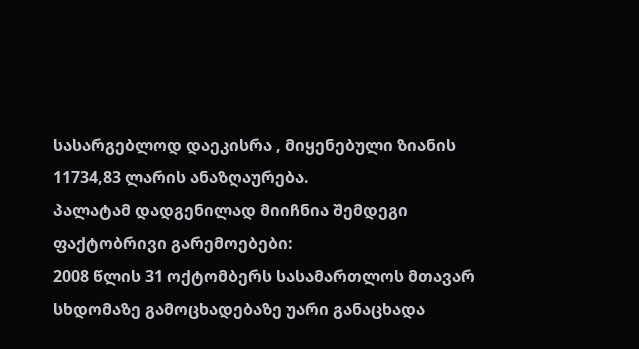სასარგებლოდ დაეკისრა , მიყენებული ზიანის 11734,83 ლარის ანაზღაურება.
პალატამ დადგენილად მიიჩნია შემდეგი ფაქტობრივი გარემოებები:
2008 წლის 31 ოქტომბერს სასამართლოს მთავარ სხდომაზე გამოცხადებაზე უარი განაცხადა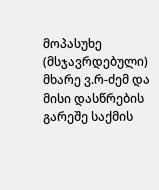მოპასუხე (მსჯავრდებული) მხარე ვ.რ-ძემ და მისი დასწრების გარეშე საქმის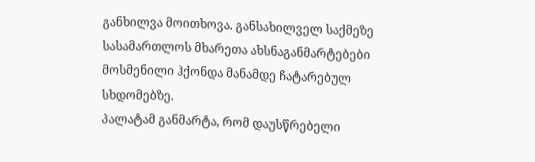განხილვა მოითხოვა. განსახილველ საქმეზე სასამართლოს მხარეთა ახსნაგანმარტებები მოსმენილი ჰქონდა მანამდე ჩატარებულ სხდომებზე.
პალატამ განმარტა, რომ დაუსწრებელი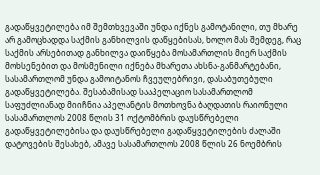გადაწყვეტილება იმ შემთხვევაში უნდა იქნეს გამოტანილი, თუ მხარე არ გამოცხადდა საქმის განხილვის დაწყებისას, ხოლო მას შემდეგ, რაც საქმის არსებითად განხილვა დაიწყება მოსამართლის მიერ საქმის მოხსენებით და მოსმენილი იქნება მხარეთა ახსნა-განმარტებანი, სასამართლომ უნდა გამოიტანოს ჩვეულებრივი, დასაბუთებული გადაწყვეტილება. შესაბამისად სააპელაციო სასამართლომ საფუძლიანად მიიჩნია აპელანტის მოთხოვნა ბაღდათის რაიონული სასამართლოს 2008 წლის 31 ოქტომბრის დაუსწრებელი გადაწყვეტილებისა და დაუსწრებელი გადაწყვეტილების ძალაში დატოვების შესახებ, ამავე სასამართლოს 2008 წლის 26 ნოემბრის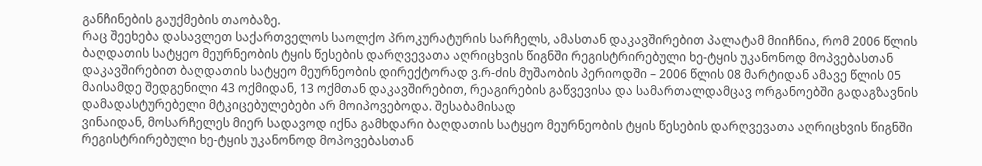განჩინების გაუქმების თაობაზე.
რაც შეეხება დასავლეთ საქართველოს საოლქო პროკურატურის სარჩელს, ამასთან დაკავშირებით პალატამ მიიჩნია, რომ 2006 წლის ბაღდათის სატყეო მეურნეობის ტყის წესების დარღვევათა აღრიცხვის წიგნში რეგისტრირებული ხე-ტყის უკანონოდ მოპვებასთან დაკავშირებით ბაღდათის სატყეო მეურნეობის დირექტორად ვ.რ-ძის მუშაობის პერიოდში – 2006 წლის 08 მარტიდან ამავე წლის 05 მაისამდე შედგენილი 43 ოქმიდან, 13 ოქმთან დაკავშირებით, რეაგირების გაწვევისა და სამართალდამცავ ორგანოებში გადაგზავნის დამადასტურებელი მტკიცებულებები არ მოიპოვებოდა. შესაბამისად
ვინაიდან, მოსარჩელეს მიერ სადავოდ იქნა გამხდარი ბაღდათის სატყეო მეურნეობის ტყის წესების დარღვევათა აღრიცხვის წიგნში რეგისტრირებული ხე-ტყის უკანონოდ მოპოვებასთან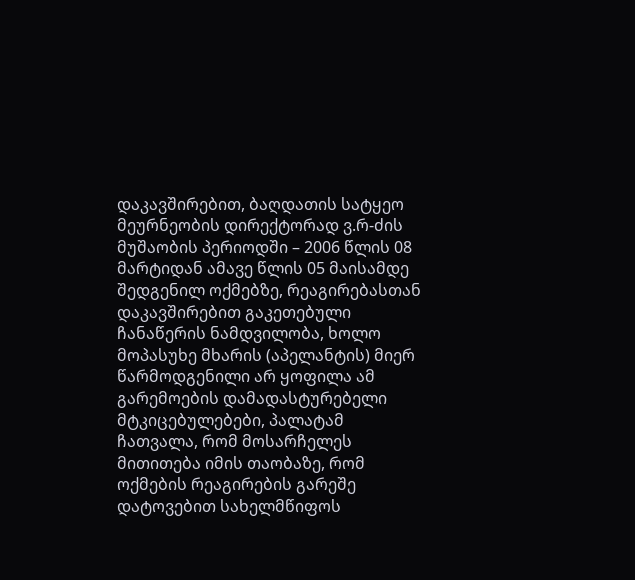დაკავშირებით, ბაღდათის სატყეო მეურნეობის დირექტორად ვ.რ-ძის მუშაობის პერიოდში – 2006 წლის 08 მარტიდან ამავე წლის 05 მაისამდე შედგენილ ოქმებზე, რეაგირებასთან დაკავშირებით გაკეთებული ჩანაწერის ნამდვილობა, ხოლო მოპასუხე მხარის (აპელანტის) მიერ წარმოდგენილი არ ყოფილა ამ გარემოების დამადასტურებელი მტკიცებულებები, პალატამ ჩათვალა, რომ მოსარჩელეს მითითება იმის თაობაზე, რომ ოქმების რეაგირების გარეშე დატოვებით სახელმწიფოს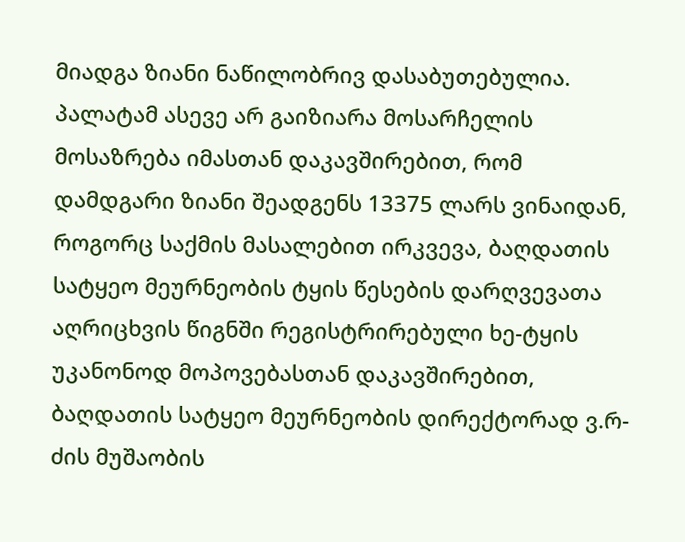მიადგა ზიანი ნაწილობრივ დასაბუთებულია.
პალატამ ასევე არ გაიზიარა მოსარჩელის მოსაზრება იმასთან დაკავშირებით, რომ დამდგარი ზიანი შეადგენს 13375 ლარს ვინაიდან, როგორც საქმის მასალებით ირკვევა, ბაღდათის სატყეო მეურნეობის ტყის წესების დარღვევათა აღრიცხვის წიგნში რეგისტრირებული ხე-ტყის უკანონოდ მოპოვებასთან დაკავშირებით, ბაღდათის სატყეო მეურნეობის დირექტორად ვ.რ-ძის მუშაობის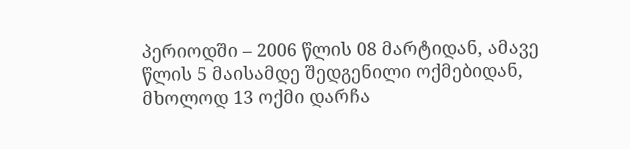პერიოდში – 2006 წლის 08 მარტიდან, ამავე წლის 5 მაისამდე შედგენილი ოქმებიდან, მხოლოდ 13 ოქმი დარჩა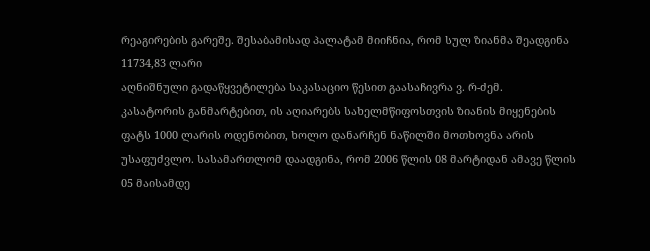რეაგირების გარეშე. შესაბამისად პალატამ მიიჩნია, რომ სულ ზიანმა შეადგინა 11734,83 ლარი
აღნიშნული გადაწყვეტილება საკასაციო წესით გაასაჩივრა ვ. რ-ძემ.
კასატორის განმარტებით, ის აღიარებს სახელმწიფოსთვის ზიანის მიყენების ფატს 1000 ლარის ოდენობით, ხოლო დანარჩენ ნაწილში მოთხოვნა არის უსაფუძვლო. სასამართლომ დაადგინა, რომ 2006 წლის 08 მარტიდან ამავე წლის 05 მაისამდე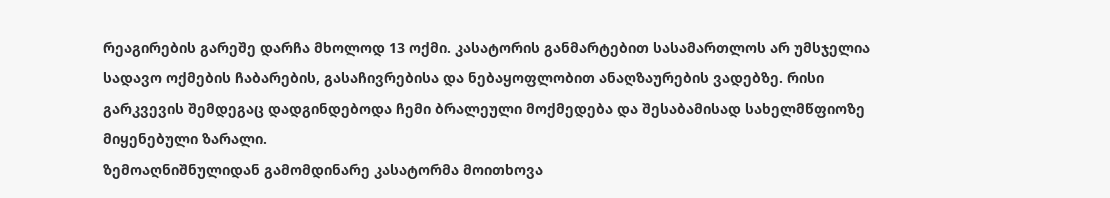რეაგირების გარეშე დარჩა მხოლოდ 13 ოქმი. კასატორის განმარტებით სასამართლოს არ უმსჯელია სადავო ოქმების ჩაბარების, გასაჩივრებისა და ნებაყოფლობით ანაღზაურების ვადებზე. რისი გარკვევის შემდეგაც დადგინდებოდა ჩემი ბრალეული მოქმედება და შესაბამისად სახელმწფიოზე მიყენებული ზარალი.
ზემოაღნიშნულიდან გამომდინარე კასატორმა მოითხოვა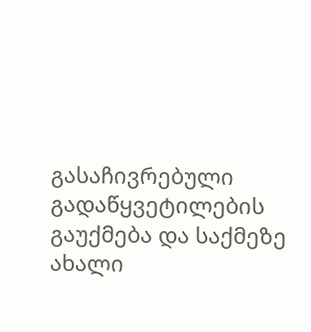გასაჩივრებული გადაწყვეტილების გაუქმება და საქმეზე ახალი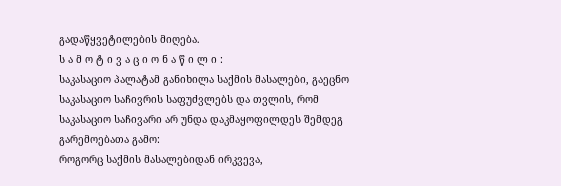გადაწყვეტილების მიღება.
ს ა მ ო ტ ი ვ ა ც ი ო ნ ა წ ი ლ ი :
საკასაციო პალატამ განიხილა საქმის მასალები, გაეცნო საკასაციო საჩივრის საფუძვლებს და თვლის, რომ საკასაციო საჩივარი არ უნდა დაკმაყოფილდეს შემდეგ გარემოებათა გამო:
როგორც საქმის მასალებიდან ირკვევა,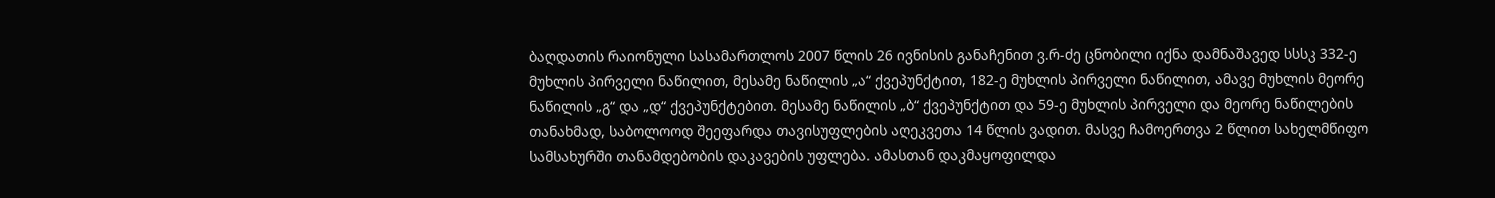ბაღდათის რაიონული სასამართლოს 2007 წლის 26 ივნისის განაჩენით ვ.რ-ძე ცნობილი იქნა დამნაშავედ სსსკ 332-ე მუხლის პირველი ნაწილით, მესამე ნაწილის „ა“ ქვეპუნქტით, 182-ე მუხლის პირველი ნაწილით, ამავე მუხლის მეორე ნაწილის „გ“ და „დ“ ქვეპუნქტებით. მესამე ნაწილის „ბ“ ქვეპუნქტით და 59-ე მუხლის პირველი და მეორე ნაწილების თანახმად, საბოლოოდ შეეფარდა თავისუფლების აღეკვეთა 14 წლის ვადით. მასვე ჩამოერთვა 2 წლით სახელმწიფო სამსახურში თანამდებობის დაკავების უფლება. ამასთან დაკმაყოფილდა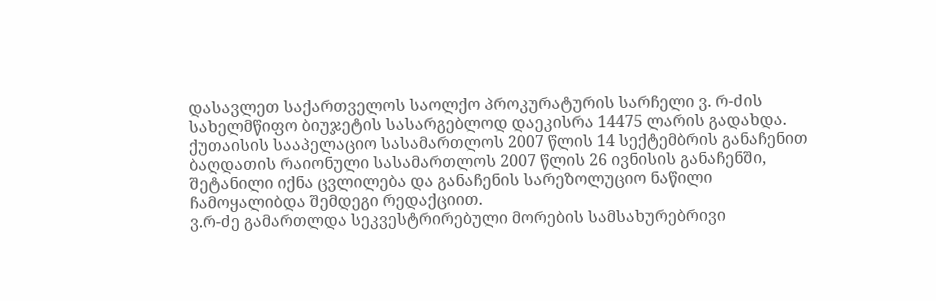დასავლეთ საქართველოს საოლქო პროკურატურის სარჩელი ვ. რ-ძის სახელმწიფო ბიუჯეტის სასარგებლოდ დაეკისრა 14475 ლარის გადახდა.
ქუთაისის სააპელაციო სასამართლოს 2007 წლის 14 სექტემბრის განაჩენით ბაღდათის რაიონული სასამართლოს 2007 წლის 26 ივნისის განაჩენში, შეტანილი იქნა ცვლილება და განაჩენის სარეზოლუციო ნაწილი ჩამოყალიბდა შემდეგი რედაქციით.
ვ.რ-ძე გამართლდა სეკვესტრირებული მორების სამსახურებრივი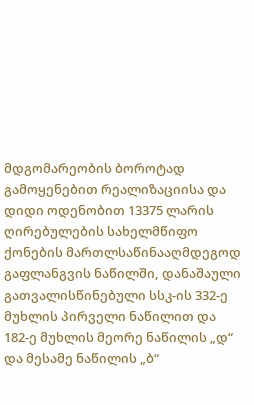მდგომარეობის ბოროტად გამოყენებით რეალიზაციისა და დიდი ოდენობით 13375 ლარის ღირებულების სახელმწიფო ქონების მართლსაწინააღმდეგოდ გაფლანგვის ნაწილში, დანაშაული გათვალისწინებული სსკ-ის 332-ე მუხლის პირველი ნაწილით და 182-ე მუხლის მეორე ნაწილის „დ“ და მესამე ნაწილის „ბ“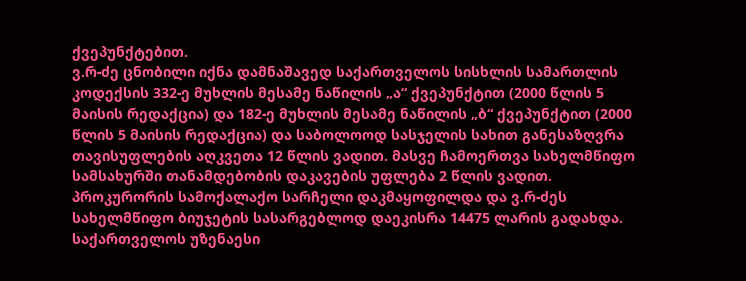ქვეპუნქტებით.
ვ.რ-ძე ცნობილი იქნა დამნაშავედ საქართველოს სისხლის სამართლის კოდექსის 332-ე მუხლის მესამე ნაწილის „ა“ ქვეპუნქტით (2000 წლის 5 მაისის რედაქცია) და 182-ე მუხლის მესამე ნაწილის „ბ“ ქვეპუნქტით (2000 წლის 5 მაისის რედაქცია) და საბოლოოდ სასჯელის სახით განესაზღვრა თავისუფლების აღკვეთა 12 წლის ვადით. მასვე ჩამოერთვა სახელმწიფო სამსახურში თანამდებობის დაკავების უფლება 2 წლის ვადით. პროკურორის სამოქალაქო სარჩელი დაკმაყოფილდა და ვ.რ-ძეს სახელმწიფო ბიუჯეტის სასარგებლოდ დაეკისრა 14475 ლარის გადახდა.
საქართველოს უზენაესი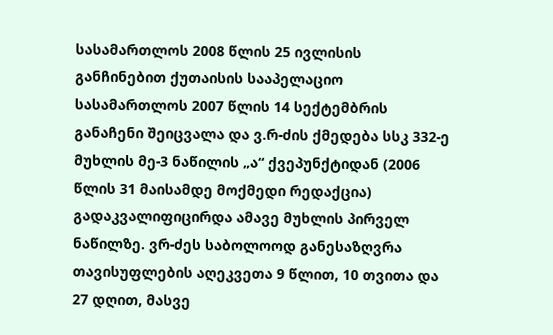სასამართლოს 2008 წლის 25 ივლისის განჩინებით ქუთაისის სააპელაციო სასამართლოს 2007 წლის 14 სექტემბრის განაჩენი შეიცვალა და ვ.რ-ძის ქმედება სსკ 332-ე მუხლის მე-3 ნაწილის „ა“ ქვეპუნქტიდან (2006 წლის 31 მაისამდე მოქმედი რედაქცია) გადაკვალიფიცირდა ამავე მუხლის პირველ ნაწილზე. ვრ-ძეს საბოლოოდ განესაზღვრა თავისუფლების აღეკვეთა 9 წლით, 10 თვითა და 27 დღით, მასვე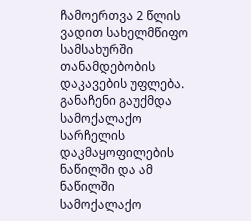ჩამოერთვა 2 წლის ვადით სახელმწიფო სამსახურში თანამდებობის დაკავების უფლება. განაჩენი გაუქმდა სამოქალაქო სარჩელის დაკმაყოფილების ნაწილში და ამ ნაწილში სამოქალაქო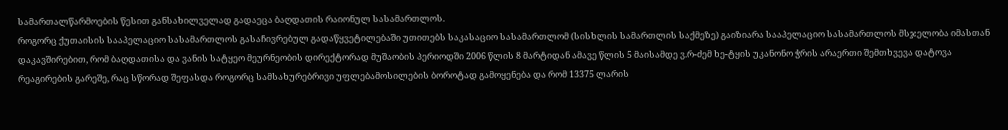სამართალწარმოების წესით განსახილველად გადაეცა ბაღდათის რაიონულ სასამართლოს.
როგორც ქუთაისის სააპელაციო სასამართლოს გასაჩივრებულ გადაწყვეტილებაში უთითებს საკასაციო სასამართლომ (სისხლის სამართლის საქმეზე) გაიზიარა სააპელაციო სასამართლოს მსჯელობა იმასთან დაკავშირებით, რომ ბაღდათისა და ვანის სატყეო მეურნეობის დირექტორად მუშაობის პერიოდში 2006 წლის 8 მარტიდან ამავე წლის 5 მაისამდე ვ.რ-ძემ ხე-ტყის უკანონო ჭრის არაერთი შემთხვევა დატოვა რეაგირების გარეშე, რაც სწორად შეფასდა როგორც სამსახურებრივი უფლებამოსილების ბოროტად გამოყენება და რომ 13375 ლარის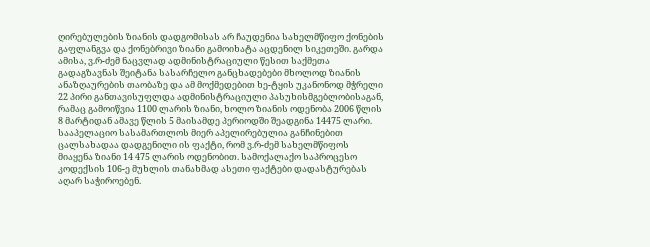ღირებულების ზიანის დადგომისას არ ჩაუდენია სახელმწიფო ქონების გაფლანგვა და ქონებრივი ზიანი გამოიხატა აცდენილ სიკეთეში. გარდა ამისა, ვ.რ-ძემ ნაცვლად ადმინისტრაციული წესით საქმეთა გადაგზავნას შეიტანა სასარჩელო განცხადებები მხოლოდ ზიანის ანაზღაურების თაობაზე და ამ მოქმედებით ხე-ტყის უკანონოდ მჭრელი 22 პირი განთავისუფლდა ადმინისტრაციული პასუხისმგებლობისაგან, რამაც გამოიწვია 1100 ლარის ზიანი, ხოლო ზიანის ოდენობა 2006 წლის 8 მარტიდან ამავე წლის 5 მაისამდე პერიოდში შეადგინა 14475 ლარი.
სააპელაციო სასამართლოს მიერ აპელირებულია განჩინებით ცალსახადაა დადგენილი ის ფაქტი, რომ ვ.რ-ძემ სახელმწიფოს მიაყენა ზიანი 14 475 ლარის ოდენობით. სამოქალაქო საპროცესო კოდექსის 106-ე მუხლის თანახმად ასეთი ფაქტები დადასტურებას აღარ საჭიროებენ.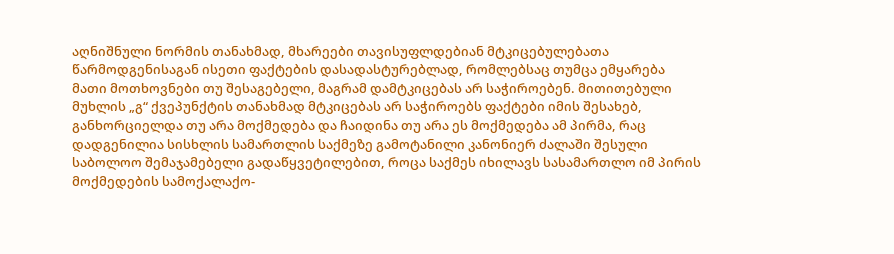აღნიშნული ნორმის თანახმად, მხარეები თავისუფლდებიან მტკიცებულებათა წარმოდგენისაგან ისეთი ფაქტების დასადასტურებლად, რომლებსაც თუმცა ემყარება მათი მოთხოვნები თუ შესაგებელი, მაგრამ დამტკიცებას არ საჭიროებენ. მითითებული მუხლის „გ“ ქვეპუნქტის თანახმად მტკიცებას არ საჭიროებს ფაქტები იმის შესახებ, განხორციელდა თუ არა მოქმედება და ჩაიდინა თუ არა ეს მოქმედება ამ პირმა, რაც დადგენილია სისხლის სამართლის საქმეზე გამოტანილი კანონიერ ძალაში შესული საბოლოო შემაჯამებელი გადაწყვეტილებით, როცა საქმეს იხილავს სასამართლო იმ პირის მოქმედების სამოქალაქო-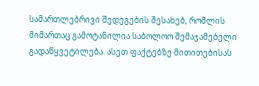სამართლებრივი შედეგების შესახებ, რომლის მიმართაც გამოტანილია საბოლოო შემაჯამებელი გადაწყვეტილება. ასეთ ფაქტებზე მითითებისას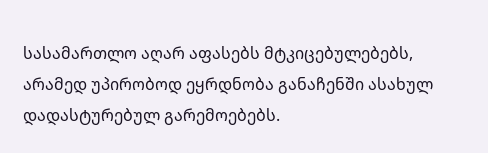სასამართლო აღარ აფასებს მტკიცებულებებს, არამედ უპირობოდ ეყრდნობა განაჩენში ასახულ დადასტურებულ გარემოებებს.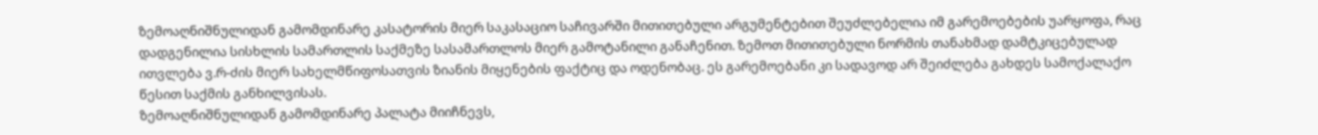ზემოაღნიშნულიდან გამომდინარე კასატორის მიერ საკასაციო საჩივარში მითითებული არგუმენტებით შეუძლებელია იმ გარემოებების უარყოფა, რაც დადგენილია სისხლის სამართლის საქმეზე სასამართლოს მიერ გამოტანილი განაჩენით. ზემოთ მითითებული ნორმის თანახმად დამტკიცებულად ითვლება ვ.რ-ძის მიერ სახელმწიფოსათვის ზიანის მიყენების ფაქტიც და ოდენობაც. ეს გარემოებანი კი სადავოდ არ შეიძლება გახდეს სამოქალაქო წესით საქმის განხილვისას.
ზემოაღნიშნულიდან გამომდინარე პალატა მიიჩნევს,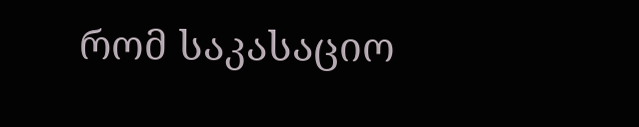რომ საკასაციო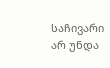საჩივარი არ უნდა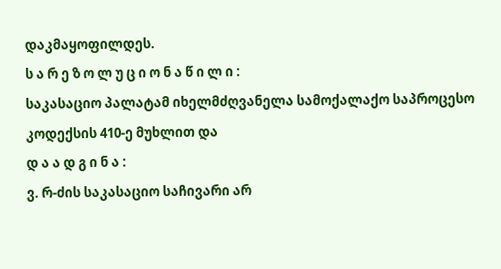დაკმაყოფილდეს.
ს ა რ ე ზ ო ლ უ ც ი ო ნ ა წ ი ლ ი :
საკასაციო პალატამ იხელმძღვანელა სამოქალაქო საპროცესო კოდექსის 410-ე მუხლით და
დ ა ა დ გ ი ნ ა :
ვ. რ-ძის საკასაციო საჩივარი არ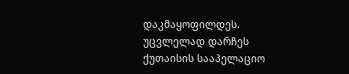დაკმაყოფილდეს.
უცვლელად დარჩეს ქუთაისის სააპელაციო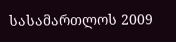სასამართლოს 2009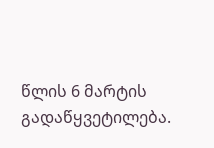წლის 6 მარტის გადაწყვეტილება.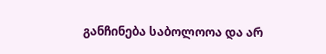განჩინება საბოლოოა და არ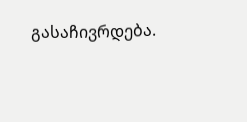გასაჩივრდება.